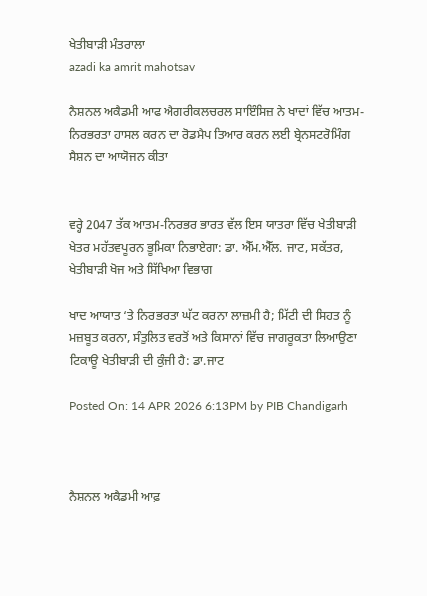ਖੇਤੀਬਾੜੀ ਮੰਤਰਾਲਾ
azadi ka amrit mahotsav

ਨੈਸ਼ਨਲ ਅਕੈਡਮੀ ਆਫ ਐਗਰੀਕਲਚਰਲ ਸਾਇੰਸਿਜ਼ ਨੇ ਖਾਦਾਂ ਵਿੱਚ ਆਤਮ-ਨਿਰਭਰਤਾ ਹਾਸਲ ਕਰਨ ਦਾ ਰੋਡਮੈਪ ਤਿਆਰ ਕਰਨ ਲਈ ਬ੍ਰੇਨਸਟਰੋਮਿੰਗ ਸੈਸ਼ਨ ਦਾ ਆਯੋਜਨ ਕੀਤਾ


ਵਰ੍ਹੇ 2047 ਤੱਕ ਆਤਮ-ਨਿਰਭਰ ਭਾਰਤ ਵੱਲ ਇਸ ਯਾਤਰਾ ਵਿੱਚ ਖੇਤੀਬਾੜੀ ਖੇਤਰ ਮਹੱਤਵਪੂਰਨ ਭੂਮਿਕਾ ਨਿਭਾਏਗਾ: ਡਾ. ਐੱਮ.ਐੱਲ. ਜਾਟ, ਸਕੱਤਰ, ਖੇਤੀਬਾੜੀ ਖੋਜ ਅਤੇ ਸਿੱਖਿਆ ਵਿਭਾਗ

ਖਾਦ ਆਯਾਤ ‘ਤੇ ਨਿਰਭਰਤਾ ਘੱਟ ਕਰਨਾ ਲਾਜ਼ਮੀ ਹੈ; ਮਿੱਟੀ ਦੀ ਸਿਹਤ ਨੂੰ ਮਜ਼ਬੂਤ ਕਰਨਾ, ਸੰਤੁਲਿਤ ਵਰਤੋਂ ਅਤੇ ਕਿਸਾਨਾਂ ਵਿੱਚ ਜਾਗਰੂਕਤਾ ਲਿਆਉਣਾ ਟਿਕਾਊ ਖੇਤੀਬਾੜੀ ਦੀ ਕੁੰਜੀ ਹੈ: ਡਾ.ਜਾਟ

Posted On: 14 APR 2026 6:13PM by PIB Chandigarh



ਨੈਸ਼ਨਲ ਅਕੈਡਮੀ ਆਫ਼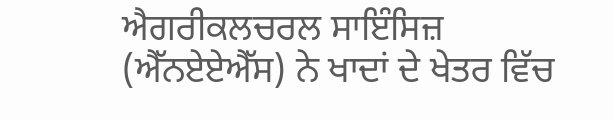ਐਗਰੀਕਲਚਰਲ ਸਾਇੰਸਿਜ਼ (ਐੱਨਏਏਐੱਸ) ਨੇ ਖਾਦਾਂ ਦੇ ਖੇਤਰ ਵਿੱਚ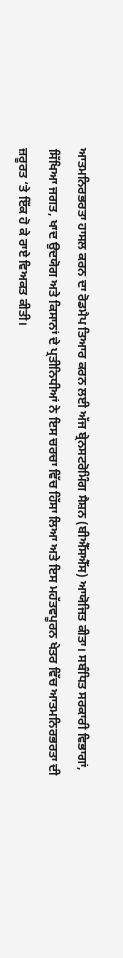ਆਤਮਨਿਰਭਰਤਾ ਹਾਸਲ ਕਰਨ ਦਾ ਰੋਡਮੈਪ ਤਿਆਰ ਕਰਨ ਲਈ ਅੱਜ ਬ੍ਰੇਨਸਟਰੋਮਿੰਗ ਸੈਸ਼ਨ (ਬੀਐੱਸਐੱਸ) ਆਯੋਜਿਤ ਕੀਤਾ। ਸਬੰਧਿਤ ਸਰਕਾਰੀ ਵਿਭਾਗਾਂ, ਸਿੱਖਿਆ ਜਗਤ, ਖਾਦ ਉਦਯੋਗ ਅਤੇ ਕਿਸਾਨਾਂ ਦੇ ਪ੍ਰਤੀਨਿਧੀਆਂ ਨੇ ਇਸ ਚਰਚਾ ਵਿੱਚ ਹਿੱਸਾ ਲਿਆ ਅਤੇ ਇਸ ਮਹੱਤਵਪੂਰਨ ਖੇਤਰ ਵਿੱਚ ਆਤਮਨਿਰਭਰਤਾ ਦੀ ਜ਼ਰੂਰਤ ‘ਤੇ ਇੱਕ ਹੋ ਕੇ ਰਾਏ ਵਿਅਕਤ ਕੀਤੀ।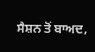ਸੈਸ਼ਨ ਤੋਂ ਬਾਅਦ,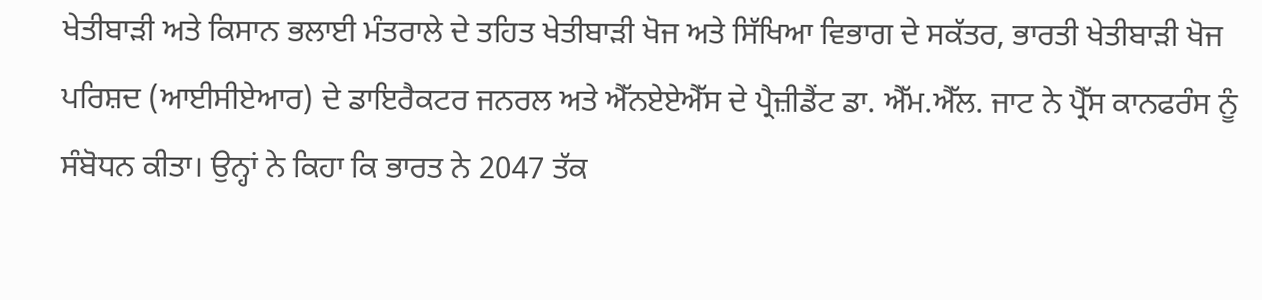ਖੇਤੀਬਾੜੀ ਅਤੇ ਕਿਸਾਨ ਭਲਾਈ ਮੰਤਰਾਲੇ ਦੇ ਤਹਿਤ ਖੇਤੀਬਾੜੀ ਖੋਜ ਅਤੇ ਸਿੱਖਿਆ ਵਿਭਾਗ ਦੇ ਸਕੱਤਰ, ਭਾਰਤੀ ਖੇਤੀਬਾੜੀ ਖੋਜ ਪਰਿਸ਼ਦ (ਆਈਸੀਏਆਰ) ਦੇ ਡਾਇਰੈਕਟਰ ਜਨਰਲ ਅਤੇ ਐੱਨਏਏਐੱਸ ਦੇ ਪ੍ਰੈਜ਼ੀਡੈਂਟ ਡਾ. ਐੱਮ.ਐੱਲ. ਜਾਟ ਨੇ ਪ੍ਰੈੱਸ ਕਾਨਫਰੰਸ ਨੂੰ ਸੰਬੋਧਨ ਕੀਤਾ। ਉਨ੍ਹਾਂ ਨੇ ਕਿਹਾ ਕਿ ਭਾਰਤ ਨੇ 2047 ਤੱਕ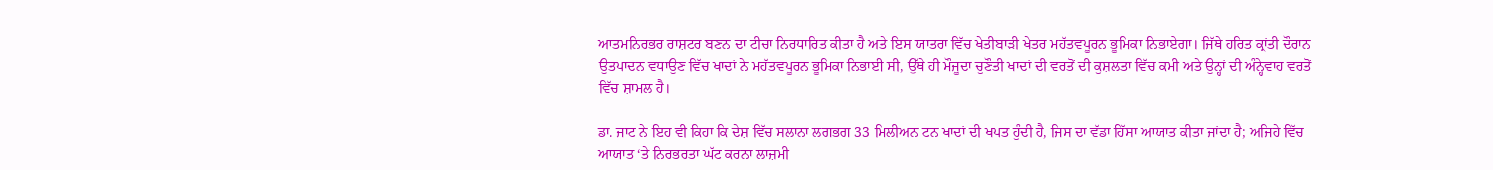ਆਤਮਨਿਰਭਰ ਰਾਸ਼ਟਰ ਬਣਨ ਦਾ ਟੀਚਾ ਨਿਰਧਾਰਿਤ ਕੀਤਾ ਹੈ ਅਤੇ ਇਸ ਯਾਤਰਾ ਵਿੱਚ ਖੇਤੀਬਾੜੀ ਖੇਤਰ ਮਹੱਤਵਪੂਰਨ ਭੂਮਿਕਾ ਨਿਭਾਏਗਾ। ਜਿੱਥੇ ਹਰਿਤ ਕ੍ਰਾਂਤੀ ਦੌਰਾਨ ਉਤਪਾਦਨ ਵਧਾਉਣ ਵਿੱਚ ਖਾਦਾਂ ਨੇ ਮਹੱਤਵਪੂਰਨ ਭੂਮਿਕਾ ਨਿਭਾਈ ਸੀ, ਉੱਥੇ ਹੀ ਮੌਜੂਦਾ ਚੁਣੌਤੀ ਖਾਦਾਂ ਦੀ ਵਰਤੋਂ ਦੀ ਕੁਸ਼ਲਤਾ ਵਿੱਚ ਕਮੀ ਅਤੇ ਉਨ੍ਹਾਂ ਦੀ ਅੰਨ੍ਹੇਵਾਹ ਵਰਤੋਂ ਵਿੱਚ ਸ਼ਾਮਲ ਹੈ।

ਡਾ. ਜਾਟ ਨੇ ਇਹ ਵੀ ਕਿਹਾ ਕਿ ਦੇਸ਼ ਵਿੱਚ ਸਲਾਨਾ ਲਗਭਗ 33 ਮਿਲੀਅਨ ਟਨ ਖਾਦਾਂ ਦੀ ਖਪਤ ਹੁੰਦੀ ਹੈ, ਜਿਸ ਦਾ ਵੱਡਾ ਹਿੱਸਾ ਆਯਾਤ ਕੀਤਾ ਜਾਂਦਾ ਹੈ; ਅਜਿਹੇ ਵਿੱਚ ਆਯਾਤ ‘ਤੇ ਨਿਰਭਰਤਾ ਘੱਟ ਕਰਨਾ ਲਾਜ਼ਮੀ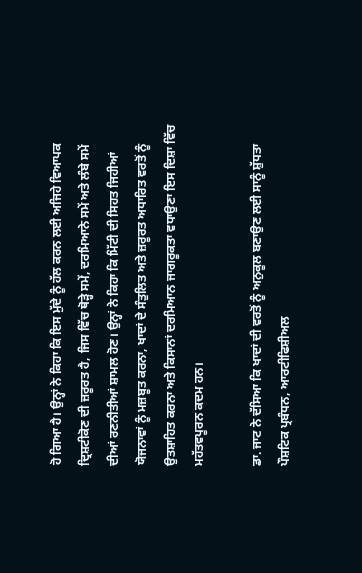ਹੋ ਗਿਆ ਹੈ। ਉਨ੍ਹਾਂ ਨੇ ਕਿਹਾ ਕਿ ਇਸ ਮੁੱਦੇ ਨੂੰ ਹੱਲ ਕਰਨ ਲਈ ਅਜਿਹੇ ਵਿਆਪਕ ਦ੍ਰਿਸ਼ਟੀਕੋਣ ਦੀ ਜ਼ਰੂਰਤ ਹੈ, ਜਿਸ ਵਿੱਚ ਥੋੜ੍ਹੇ ਸਮੇਂ, ਦਰਮਿਆਨੇ ਸਮੇਂ ਅਤੇ ਲੰਬੇ ਸਮੇਂ ਦੀਆਂ ਰਣਨੀਤੀਆਂ ਸ਼ਾਮਲ ਹੋਣ। ਉਨ੍ਹਾਂ ਨੇ ਕਿਹਾ ਕਿ ਮਿੱਟੀ ਦੀ ਸਿਹਤ ਜਿਹੀਆਂ ਯੋਜਨਾਵਾਂ ਨੂੰ ਮਜ਼ਬੂਤ ਕਰਨਾ, ਖਾਦਾਂ ਦੇ ਸੰਤੁਲਿਤ ਅਤੇ ਜ਼ਰੂਰਤ ਅਧਾਰਿਤ ਵਰਤੋਂ ਨੂੰ ਉਤਸ਼ਾਹਿਤ ਕਰਨਾ ਅਤੇ ਕਿਸਾਨਾਂ ਦਰਮਿਆਨ ਜਾਗਰੂਕਤਾ ਵਧਾਉਣਾ ਇਸ ਦਿਸ਼ਾ ਵਿੱਚ ਮਹੱਤਵਪੂਰਨ ਕਦਮ ਹਨ।

ਡਾ. ਜਾਟ ਨੇ ਦੱਸਿਆ ਕਿ ਖਾਦਾਂ ਦੀ ਵਰਤੋਂ ਨੂੰ ਅਨੁਕੂਲ ਬਣਾਉਣ ਲਈ ਸਾਨੂੰ ਸ਼ੁੱਧਤਾ ਪੌਸ਼ਟਿਕ ਪ੍ਰਬੰਧਨ, ਆਰਟੀਫਿਸ਼ੀਅਲ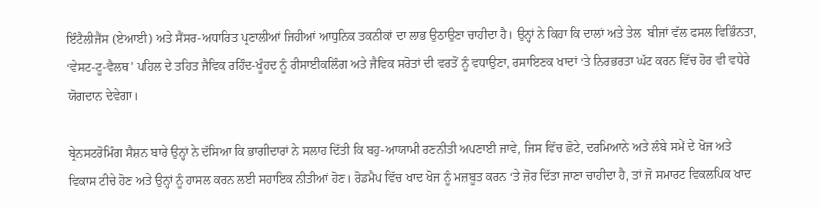ਇੰਟੈਲੀਜੈਂਸ (ਏਆਈ) ਅਤੇ ਸੈਂਸਰ-ਅਧਾਰਿਤ ਪ੍ਰਣਾਲੀਆਂ ਜਿਹੀਆਂ ਆਧੁਨਿਕ ਤਕਨੀਕਾਂ ਦਾ ਲਾਭ ਉਠਾਉਣਾ ਚਾਹੀਦਾ ਹੈ। ਉਨ੍ਹਾਂ ਨੇ ਕਿਹਾ ਕਿ ਦਾਲਾਂ ਅਤੇ ਤੇਲ  ਬੀਜਾਂ ਵੱਲ ਫਸਲ ਵਿਭਿੰਨਤਾ, ‘ਵੇਸਟ-ਟੂ-ਵੈਲਥ’ ਪਹਿਲ ਦੇ ਤਹਿਤ ਜੈਵਿਕ ਰਹਿੰਦ-ਖੂੰਹਦ ਨੂੰ ਰੀਸਾਈਕਲਿੰਗ ਅਤੇ ਜੈਵਿਕ ਸਰੋਤਾਂ ਦੀ ਵਰਤੋਂ ਨੂੰ ਵਧਾਉਣਾ, ਰਸਾਇਣਕ ਖਾਦਾਂ ‘ਤੇ ਨਿਰਭਰਤਾ ਘੱਟ ਕਰਨ ਵਿੱਚ ਹੋਰ ਵੀ ਵਧੇਰੇ ਯੋਗਦਾਨ ਦੇਵੇਗਾ।

ਬ੍ਰੇਨਸਟਰੋਮਿੰਗ ਸੈਸ਼ਨ ਬਾਰੇ ਉਨ੍ਹਾਂ ਨੇ ਦੱਸਿਆ ਕਿ ਭਾਗੀਦਾਰਾਂ ਨੇ ਸਲਾਹ ਦਿੱਤੀ ਕਿ ਬਹੁ-ਆਯਾਮੀ ਰਣਨੀਤੀ ਅਪਣਾਈ ਜਾਵੇ, ਜਿਸ ਵਿੱਚ ਛੋਟੇ, ਦਰਮਿਆਨੇ ਅਤੇ ਲੰਬੇ ਸਮੇਂ ਦੇ ਖੋਜ ਅਤੇ ਵਿਕਾਸ ਟੀਚੇ ਹੋਣ ਅਤੇ ਉਨ੍ਹਾਂ ਨੂੰ ਹਾਸਲ ਕਰਨ ਲਈ ਸਹਾਇਕ ਨੀਤੀਆਂ ਹੋਣ। ਰੋਡਮੈਪ ਵਿੱਚ ਖਾਦ ਖੋਜ ਨੂੰ ਮਜ਼ਬੂਤ ਕਰਨ ‘ਤੇ ਜ਼ੋਰ ਦਿੱਤਾ ਜਾਣਾ ਚਾਹੀਦਾ ਹੈ, ਤਾਂ ਜੋ ਸਮਾਰਟ ਵਿਕਲਪਿਕ ਖਾਦ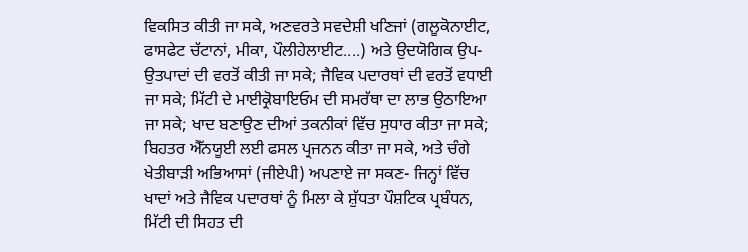ਵਿਕਸਿਤ ਕੀਤੀ ਜਾ ਸਕੇ, ਅਣਵਰਤੇ ਸਵਦੇਸ਼ੀ ਖਣਿਜਾਂ (ਗਲੂਕੋਨਾਈਟ, ਫਾਸਫੇਟ ਚੱਟਾਨਾਂ, ਮੀਕਾ, ਪੌਲੀਹੇਲਾਈਟ....) ਅਤੇ ਉਦਯੋਗਿਕ ਉਪ-ਉਤਪਾਦਾਂ ਦੀ ਵਰਤੋਂ ਕੀਤੀ ਜਾ ਸਕੇ; ਜੈਵਿਕ ਪਦਾਰਥਾਂ ਦੀ ਵਰਤੋਂ ਵਧਾਈ ਜਾ ਸਕੇ; ਮਿੱਟੀ ਦੇ ਮਾਈਕ੍ਰੋਬਾਇਓਮ ਦੀ ਸਮਰੱਥਾ ਦਾ ਲਾਭ ਉਠਾਇਆ ਜਾ ਸਕੇ; ਖਾਦ ਬਣਾਉਣ ਦੀਆਂ ਤਕਨੀਕਾਂ ਵਿੱਚ ਸੁਧਾਰ ਕੀਤਾ ਜਾ ਸਕੇ; ਬਿਹਤਰ ਐੱਨਯੂਈ ਲਈ ਫਸਲ ਪ੍ਰਜਨਨ ਕੀਤਾ ਜਾ ਸਕੇ, ਅਤੇ ਚੰਗੇ ਖੇਤੀਬਾੜੀ ਅਭਿਆਸਾਂ (ਜੀਏਪੀ) ਅਪਣਾਏ ਜਾ ਸਕਣ- ਜਿਨ੍ਹਾਂ ਵਿੱਚ ਖਾਦਾਂ ਅਤੇ ਜੈਵਿਕ ਪਦਾਰਥਾਂ ਨੂੰ ਮਿਲਾ ਕੇ ਸ਼ੁੱਧਤਾ ਪੌਸ਼ਟਿਕ ਪ੍ਰਬੰਧਨ, ਮਿੱਟੀ ਦੀ ਸਿਹਤ ਦੀ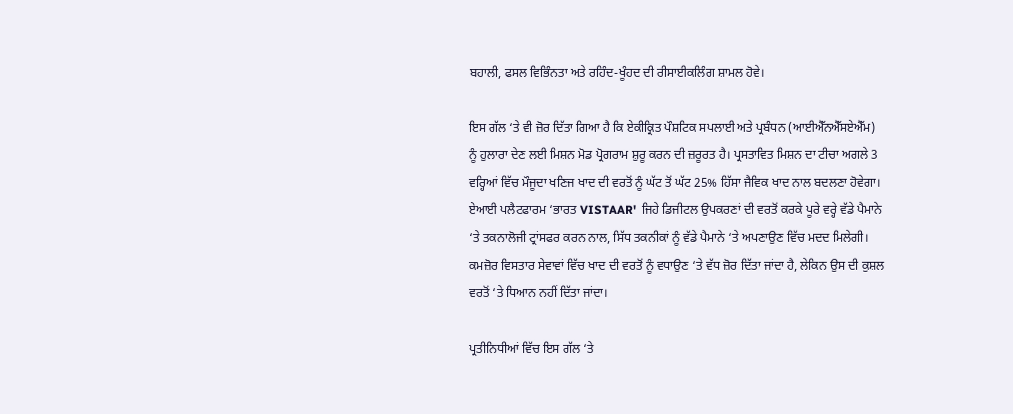ਬਹਾਲੀ, ਫਸਲ ਵਿਭਿੰਨਤਾ ਅਤੇ ਰਹਿੰਦ-ਖੂੰਹਦ ਦੀ ਰੀਸਾਈਕਲਿੰਗ ਸ਼ਾਮਲ ਹੋਵੇ।

ਇਸ ਗੱਲ ‘ਤੇ ਵੀ ਜ਼ੋਰ ਦਿੱਤਾ ਗਿਆ ਹੈ ਕਿ ਏਕੀਕ੍ਰਿਤ ਪੌਸ਼ਟਿਕ ਸਪਲਾਈ ਅਤੇ ਪ੍ਰਬੰਧਨ (ਆਈਐੱਨਐੱਸਏਐੱਮ) ਨੂੰ ਹੁਲਾਰਾ ਦੇਣ ਲਈ ਮਿਸ਼ਨ ਮੋਡ ਪ੍ਰੋਗਰਾਮ ਸ਼ੁਰੂ ਕਰਨ ਦੀ ਜ਼ਰੂਰਤ ਹੈ। ਪ੍ਰਸਤਾਵਿਤ ਮਿਸ਼ਨ ਦਾ ਟੀਚਾ ਅਗਲੇ 3 ਵਰ੍ਹਿਆਂ ਵਿੱਚ ਮੌਜੂਦਾ ਖਣਿਜ ਖਾਦ ਦੀ ਵਰਤੋਂ ਨੂੰ ਘੱਟ ਤੋਂ ਘੱਟ 25% ਹਿੱਸਾ ਜੈਵਿਕ ਖਾਦ ਨਾਲ ਬਦਲਣਾ ਹੋਵੇਗਾ। ਏਆਈ ਪਲੈਟਫਾਰਮ ‘ਭਾਰਤ VISTAAR'  ਜਿਹੇ ਡਿਜੀਟਲ ਉਪਕਰਣਾਂ ਦੀ ਵਰਤੋਂ ਕਰਕੇ ਪੂਰੇ ਵਰ੍ਹੇ ਵੱਡੇ ਪੈਮਾਨੇ ‘ਤੇ ਤਕਨਾਲੋਜੀ ਟ੍ਰਾਂਸਫਰ ਕਰਨ ਨਾਲ, ਸਿੱਧ ਤਕਨੀਕਾਂ ਨੂੰ ਵੱਡੇ ਪੈਮਾਨੇ ‘ਤੇ ਅਪਣਾਉਣ ਵਿੱਚ ਮਦਦ ਮਿਲੇਗੀ। ਕਮਜ਼ੋਰ ਵਿਸਤਾਰ ਸੇਵਾਵਾਂ ਵਿੱਚ ਖਾਦ ਦੀ ਵਰਤੋਂ ਨੂੰ ਵਧਾਉਣ ‘ਤੇ ਵੱਧ ਜ਼ੋਰ ਦਿੱਤਾ ਜਾਂਦਾ ਹੈ, ਲੇਕਿਨ ਉਸ ਦੀ ਕੁਸ਼ਲ ਵਰਤੋਂ ‘ਤੇ ਧਿਆਨ ਨਹੀਂ ਦਿੱਤਾ ਜਾਂਦਾ।

ਪ੍ਰਤੀਨਿਧੀਆਂ ਵਿੱਚ ਇਸ ਗੱਲ ‘ਤੇ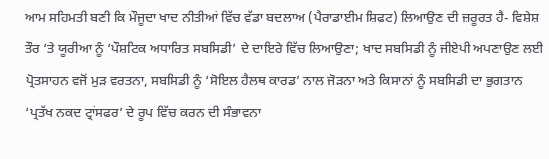ਆਮ ਸਹਿਮਤੀ ਬਣੀ ਕਿ ਮੌਜੂਦਾ ਖਾਦ ਨੀਤੀਆਂ ਵਿੱਚ ਵੱਡਾ ਬਦਲਾਅ (ਪੈਰਾਡਾਈਮ ਸ਼ਿਫਟ) ਲਿਆਉਣ ਦੀ ਜ਼ਰੂਰਤ ਹੈ- ਵਿਸ਼ੇਸ਼ ਤੌਰ ‘ਤੇ ਯੂਰੀਆ ਨੂੰ ‘ਪੌਸ਼ਟਿਕ ਅਧਾਰਿਤ ਸਬਸਿਡੀ’ ਦੇ ਦਾਇਰੇ ਵਿੱਚ ਲਿਆਉਣਾ; ਖਾਦ ਸਬਸਿਡੀ ਨੂੰ ਜੀਏਪੀ ਅਪਣਾਉਣ ਲਈ ਪ੍ਰੋਤਸਾਹਨ ਵਜੋਂ ਮੁੜ ਵਰਤਨਾ, ਸਬਸਿਡੀ ਨੂੰ ‘ਸੋਇਲ ਹੈਲਥ ਕਾਰਡ’ ਨਾਲ ਜੋੜਨਾ ਅਤੇ ਕਿਸਾਨਾਂ ਨੂੰ ਸਬਸਿਡੀ ਦਾ ਭੁਗਤਾਨ ‘ਪ੍ਰਤੱਖ ਨਕਦ ਟ੍ਰਾਂਸਫਰ’ ਦੇ ਰੂਪ ਵਿੱਚ ਕਰਨ ਦੀ ਸੰਭਾਵਨਾ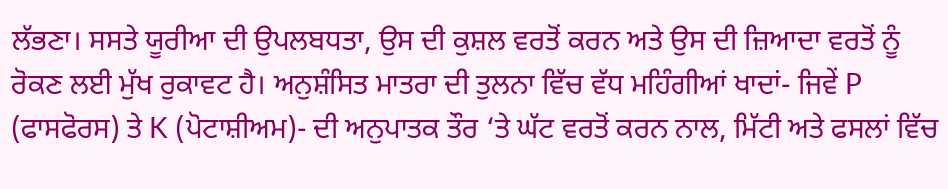ਲੱਭਣਾ। ਸਸਤੇ ਯੂਰੀਆ ਦੀ ਉਪਲਬਧਤਾ, ਉਸ ਦੀ ਕੁਸ਼ਲ ਵਰਤੋਂ ਕਰਨ ਅਤੇ ਉਸ ਦੀ ਜ਼ਿਆਦਾ ਵਰਤੋਂ ਨੂੰ ਰੋਕਣ ਲਈ ਮੁੱਖ ਰੁਕਾਵਟ ਹੈ। ਅਨੁਸ਼ੰਸਿਤ ਮਾਤਰਾ ਦੀ ਤੁਲਨਾ ਵਿੱਚ ਵੱਧ ਮਹਿੰਗੀਆਂ ਖਾਦਾਂ- ਜਿਵੇਂ P (ਫਾਸਫੋਰਸ) ਤੇ K (ਪੋਟਾਸ਼ੀਅਮ)- ਦੀ ਅਨੁਪਾਤਕ ਤੌਰ ‘ਤੇ ਘੱਟ ਵਰਤੋਂ ਕਰਨ ਨਾਲ, ਮਿੱਟੀ ਅਤੇ ਫਸਲਾਂ ਵਿੱਚ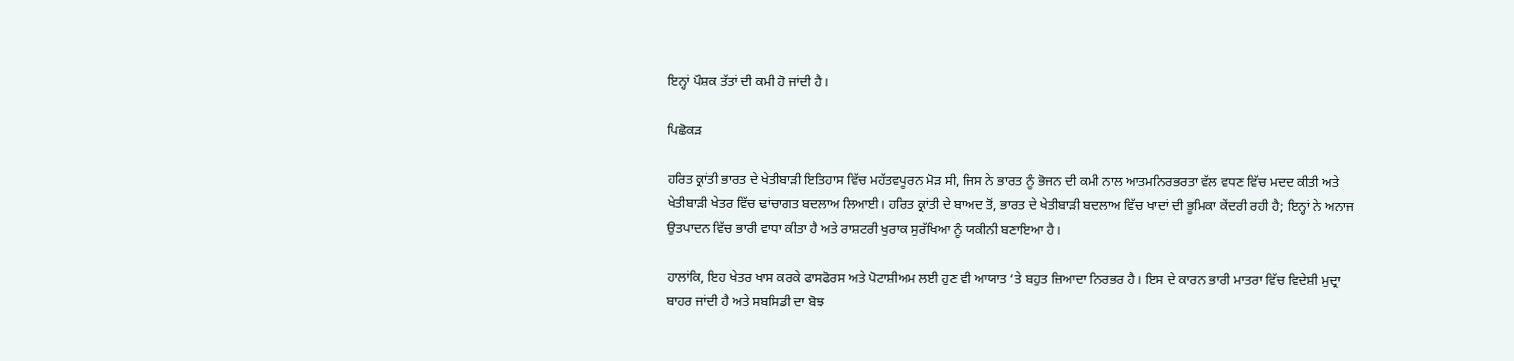ਇਨ੍ਹਾਂ ਪੌਸ਼ਕ ਤੱਤਾਂ ਦੀ ਕਮੀ ਹੋ ਜਾਂਦੀ ਹੈ।

ਪਿਛੋਕੜ

ਹਰਿਤ ਕ੍ਰਾਂਤੀ ਭਾਰਤ ਦੇ ਖੇਤੀਬਾੜੀ ਇਤਿਹਾਸ ਵਿੱਚ ਮਹੱਤਵਪੂਰਨ ਮੋੜ ਸੀ, ਜਿਸ ਨੇ ਭਾਰਤ ਨੂੰ ਭੋਜਨ ਦੀ ਕਮੀ ਨਾਲ ਆਤਮਨਿਰਭਰਤਾ ਵੱਲ ਵਧਣ ਵਿੱਚ ਮਦਦ ਕੀਤੀ ਅਤੇ ਖੇਤੀਬਾੜੀ ਖੇਤਰ ਵਿੱਚ ਢਾਂਚਾਗਤ ਬਦਲਾਅ ਲਿਆਈ। ਹਰਿਤ ਕ੍ਰਾਂਤੀ ਦੇ ਬਾਅਦ ਤੋਂ, ਭਾਰਤ ਦੇ ਖੇਤੀਬਾੜੀ ਬਦਲਾਅ ਵਿੱਚ ਖਾਦਾਂ ਦੀ ਭੂਮਿਕਾ ਕੇਂਦਰੀ ਰਹੀ ਹੈ; ਇਨ੍ਹਾਂ ਨੇ ਅਨਾਜ ਉਤਪਾਦਨ ਵਿੱਚ ਭਾਰੀ ਵਾਧਾ ਕੀਤਾ ਹੈ ਅਤੇ ਰਾਸ਼ਟਰੀ ਖੁਰਾਕ ਸੁਰੱਖਿਆ ਨੂੰ ਯਕੀਨੀ ਬਣਾਇਆ ਹੈ।

ਹਾਲਾਂਕਿ, ਇਹ ਖੇਤਰ ਖਾਸ ਕਰਕੇ ਫਾਸਫੋਰਸ ਅਤੇ ਪੋਟਾਸ਼ੀਅਮ ਲਈ ਹੁਣ ਵੀ ਆਯਾਤ ‘ਤੇ ਬਹੁਤ ਜ਼ਿਆਦਾ ਨਿਰਭਰ ਹੈ। ਇਸ ਦੇ ਕਾਰਨ ਭਾਰੀ ਮਾਤਰਾ ਵਿੱਚ ਵਿਦੇਸ਼ੀ ਮੁਦ੍ਰਾ ਬਾਹਰ ਜਾਂਦੀ ਹੈ ਅਤੇ ਸਬਸਿਡੀ ਦਾ ਬੋਝ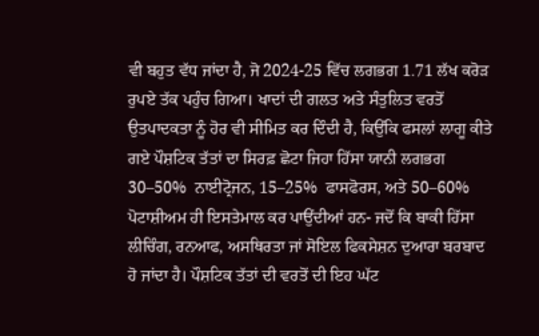ਵੀ ਬਹੁਤ ਵੱਧ ਜਾਂਦਾ ਹੈ, ਜੋ 2024-25 ਵਿੱਚ ਲਗਭਗ 1.71 ਲੱਖ ਕਰੋੜ ਰੁਪਏ ਤੱਕ ਪਹੁੰਚ ਗਿਆ। ਖਾਦਾਂ ਦੀ ਗਲਤ ਅਤੇ ਸੰਤੁਲਿਤ ਵਰਤੋਂ ਉਤਪਾਦਕਤਾ ਨੂੰ ਹੋਰ ਵੀ ਸੀਮਿਤ ਕਰ ਦਿੰਦੀ ਹੈ, ਕਿਉਂਕਿ ਫਸਲਾਂ ਲਾਗੂ ਕੀਤੇ ਗਏ ਪੌਸ਼ਟਿਕ ਤੱਤਾਂ ਦਾ ਸਿਰਫ਼ ਛੋਟਾ ਜਿਹਾ ਹਿੱਸਾ ਯਾਨੀ ਲਗਭਗ 30–50%  ਨਾਈਟ੍ਰੋਜਨ, 15–25%  ਫਾਸਫੋਰਸ, ਅਤੇ 50–60% ਪੋਟਾਸ਼ੀਅਮ ਹੀ ਇਸਤੇਮਾਲ ਕਰ ਪਾਉਂਦੀਆਂ ਹਨ- ਜਦੋਂ ਕਿ ਬਾਕੀ ਹਿੱਸਾ ਲੀਚਿੰਗ, ਰਨਆਫ, ਅਸਥਿਰਤਾ ਜਾਂ ਸੋਇਲ ਫਿਕਸੇਸ਼ਨ ਦੁਆਰਾ ਬਰਬਾਦ ਹੋ ਜਾਂਦਾ ਹੈ। ਪੌਸ਼ਟਿਕ ਤੱਤਾਂ ਦੀ ਵਰਤੋਂ ਦੀ ਇਹ ਘੱਟ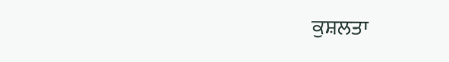ਕੁਸ਼ਲਤਾ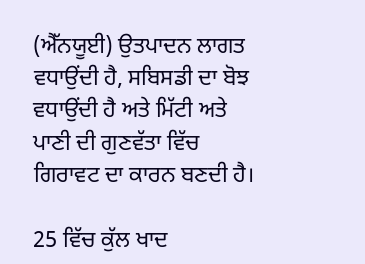(ਐੱਨਯੂਈ) ਉਤਪਾਦਨ ਲਾਗਤ ਵਧਾਉਂਦੀ ਹੈ, ਸਬਿਸਡੀ ਦਾ ਬੋਝ ਵਧਾਉਂਦੀ ਹੈ ਅਤੇ ਮਿੱਟੀ ਅਤੇ ਪਾਣੀ ਦੀ ਗੁਣਵੱਤਾ ਵਿੱਚ ਗਿਰਾਵਟ ਦਾ ਕਾਰਨ ਬਣਦੀ ਹੈ।

25 ਵਿੱਚ ਕੁੱਲ ਖਾਦ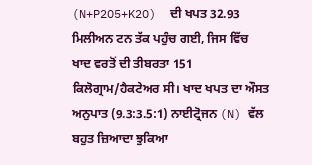(N+P2O5+K2O)  ਦੀ ਖਪਤ 32.93 ਮਿਲੀਅਨ ਟਨ ਤੱਕ ਪਹੁੰਚ ਗਈ, ਜਿਸ ਵਿੱਚ ਖਾਦ ਵਰਤੋਂ ਦੀ ਤੀਬਰਤਾ 151 ਕਿਲੋਗ੍ਰਾਮ/ਹੈਕਟੇਅਰ ਸੀ। ਖਾਦ ਖਪਤ ਦਾ ਔਸਤ ਅਨੁਪਾਤ (9.3:3.5:1) ਨਾਈਟ੍ਰੋਜਨ (N) ਵੱਲ ਬਹੁਤ ਜ਼ਿਆਦਾ ਝੁਕਿਆ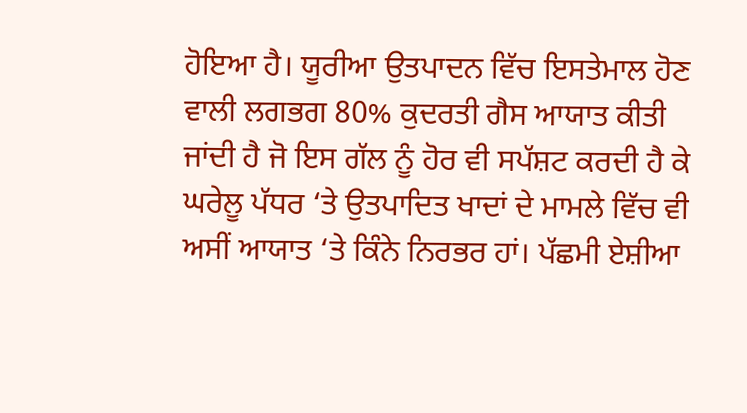ਹੋਇਆ ਹੈ। ਯੂਰੀਆ ਉਤਪਾਦਨ ਵਿੱਚ ਇਸਤੇਮਾਲ ਹੋਣ ਵਾਲੀ ਲਗਭਗ 80% ਕੁਦਰਤੀ ਗੈਸ ਆਯਾਤ ਕੀਤੀ ਜਾਂਦੀ ਹੈ ਜੋ ਇਸ ਗੱਲ ਨੂੰ ਹੋਰ ਵੀ ਸਪੱਸ਼ਟ ਕਰਦੀ ਹੈ ਕੇ ਘਰੇਲੂ ਪੱਧਰ ‘ਤੇ ਉਤਪਾਦਿਤ ਖਾਦਾਂ ਦੇ ਮਾਮਲੇ ਵਿੱਚ ਵੀ ਅਸੀਂ ਆਯਾਤ ‘ਤੇ ਕਿੰਨੇ ਨਿਰਭਰ ਹਾਂ। ਪੱਛਮੀ ਏਸ਼ੀਆ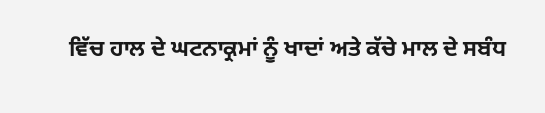ਵਿੱਚ ਹਾਲ ਦੇ ਘਟਨਾਕ੍ਰਮਾਂ ਨੂੰ ਖਾਦਾਂ ਅਤੇ ਕੱਚੇ ਮਾਲ ਦੇ ਸਬੰਧ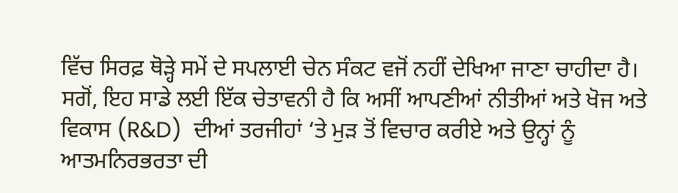ਵਿੱਚ ਸਿਰਫ਼ ਥੋੜ੍ਹੇ ਸਮੇਂ ਦੇ ਸਪਲਾਈ ਚੇਨ ਸੰਕਟ ਵਜੋਂ ਨਹੀਂ ਦੇਖਿਆ ਜਾਣਾ ਚਾਹੀਦਾ ਹੈ। ਸਗੋਂ, ਇਹ ਸਾਡੇ ਲਈ ਇੱਕ ਚੇਤਾਵਨੀ ਹੈ ਕਿ ਅਸੀਂ ਆਪਣੀਆਂ ਨੀਤੀਆਂ ਅਤੇ ਖੋਜ ਅਤੇ ਵਿਕਾਸ (R&D)  ਦੀਆਂ ਤਰਜੀਹਾਂ ‘ਤੇ ਮੁੜ ਤੋਂ ਵਿਚਾਰ ਕਰੀਏ ਅਤੇ ਉਨ੍ਹਾਂ ਨੂੰ ਆਤਮਨਿਰਭਰਤਾ ਦੀ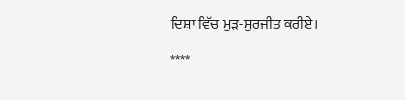ਦਿਸ਼ਾ ਵਿੱਚ ਮੁੜ-ਸੁਰਜੀਤ ਕਰੀਏ।

****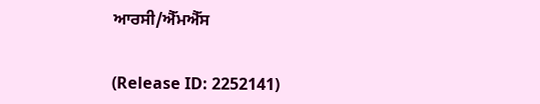ਆਰਸੀ/ਐੱਮਐੱਸ


(Release ID: 2252141)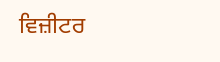ਵਿਜ਼ੀਟਰ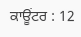ਕਾਊਂਟਰ : 12